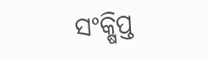ସଂକ୍ଷିପ୍ତ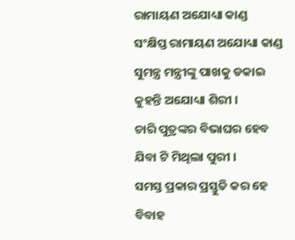ରାମାୟଣ ଅଯୋଧ୍ୟା କାଣ୍ଡ
ସଂକ୍ଷିପ୍ତ ରାମାୟଣ ଅଯୋଧ୍ୟା କାଣ୍ଡ
ସୁମନ୍ତ୍ର ମନ୍ତ୍ରୀଙ୍କୁ ପାଖକୁ ଡକାଇ
କୁହନ୍ତି ଅଯୋଧ୍ୟା ଶିରୀ ।
ଚାରି ପୁତ୍ରଙ୍କର ବିଭାଘର ହେବ
ଯିବା ଟି ମିଥିଲା ପୁରୀ ।
ସମସ୍ତ ପ୍ରକାର ପ୍ରସ୍ତୁତି କର ହେ
ବିବାହ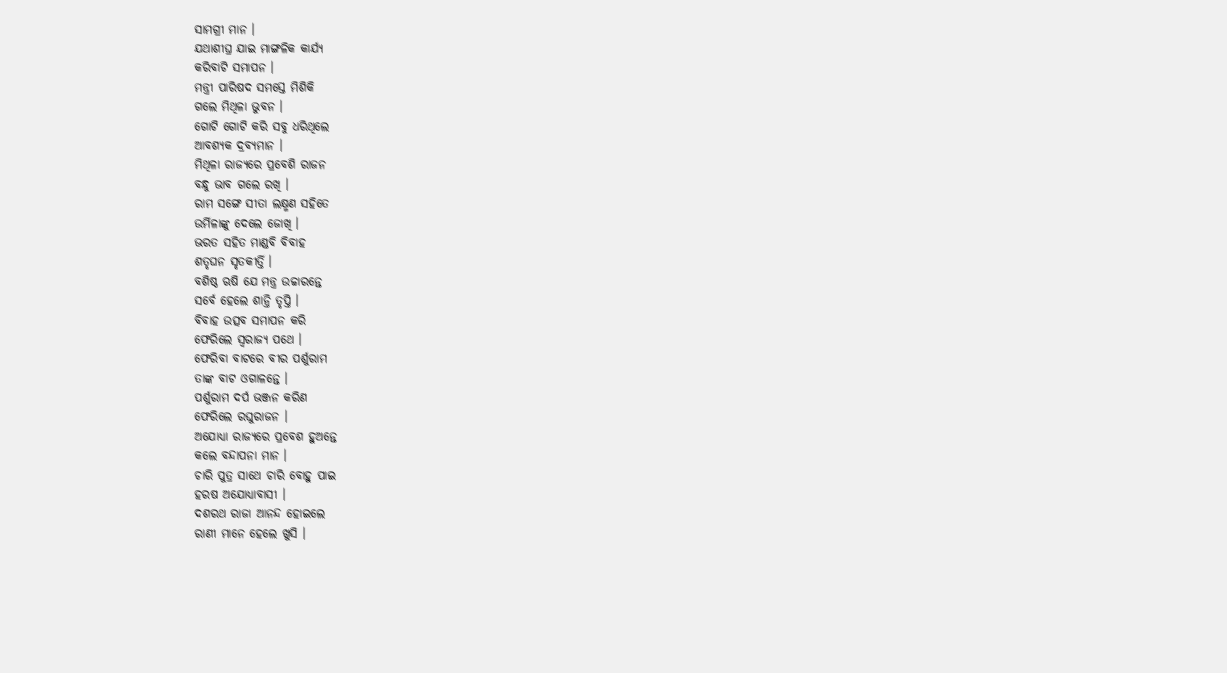ସାମଗ୍ରୀ ମାନ ।
ଯଥାଶୀଘ୍ର ଯାଇ ମାଙ୍ଗଳିକ କାର୍ଯ୍ୟ
କରିବାଟି ସମାପନ ।
ମନ୍ତ୍ରୀ ପାରିଷଦ ସମସ୍ତେ ମିଶିକି
ଗଲେ ମିଥିଳା ଭୁବନ ।
ଗୋଟି ଗୋଟି କରି ସବୁ ଧରିଥିଲେ
ଆବଶ୍ୟକ ଦ୍ରବ୍ୟମାନ ।
ମିଥିଳା ରାଜ୍ୟରେ ପ୍ରବେଶି ରାଜନ
ବନ୍ଧୁ ଭାବ ଗଲେ ରଖି ।
ରାମ ସଙ୍ଗେ ସୀତା ଲକ୍ଷ୍ମଣ ସହିତେ
ଉର୍ମିଳାଙ୍କୁ ଦେଲେ ଜୋଖି ।
ଭରତ ସହିତ ମାଣ୍ଡବି ବିବାହ
ଶତୃଘନ ସୃତକୀର୍ତ୍ତି ।
ବଶିଷ୍ଠ ଋଷି ଯେ ମନ୍ତ୍ର ଉଚ୍ଚାରନ୍ତେ
ସର୍ବେ ହେଲେ ଶାନ୍ତି ତୃପ୍ତି ।
ବିବାହ ଉତ୍ସବ ସମାପନ କରି
ଫେରିଲେ ସ୍ୱରାଜ୍ୟ ପଥେ ।
ଫେରିବା ବାଟରେ ବୀର ପର୍ଶୁରାମ
ତାଙ୍କ ବାଟ ଓଗାଳନ୍ତେ ।
ପର୍ଶୁରାମ ଦର୍ପ ଭଞ୍ଜନ କରିଣ
ଫେରିଲେ ରଘୁରାଜନ ।
ଅଯୋଧ୍ୟା ରାଜ୍ୟରେ ପ୍ରବେଶ ହୁଅନ୍ତେ
କଲେ ବନ୍ଦାପନା ମାନ ।
ଚାରି ପୁତ୍ର ସାଥେ ଚାରି ବୋହୁ ପାଇ
ହରଷ ଅଯୋଧ୍ୟାବାସୀ ।
ଦଶରଥ ରାଜା ଆନନ୍ଦ ହୋଇଲେ
ରାଣୀ ମାନେ ହେଲେ ଖୁସି ।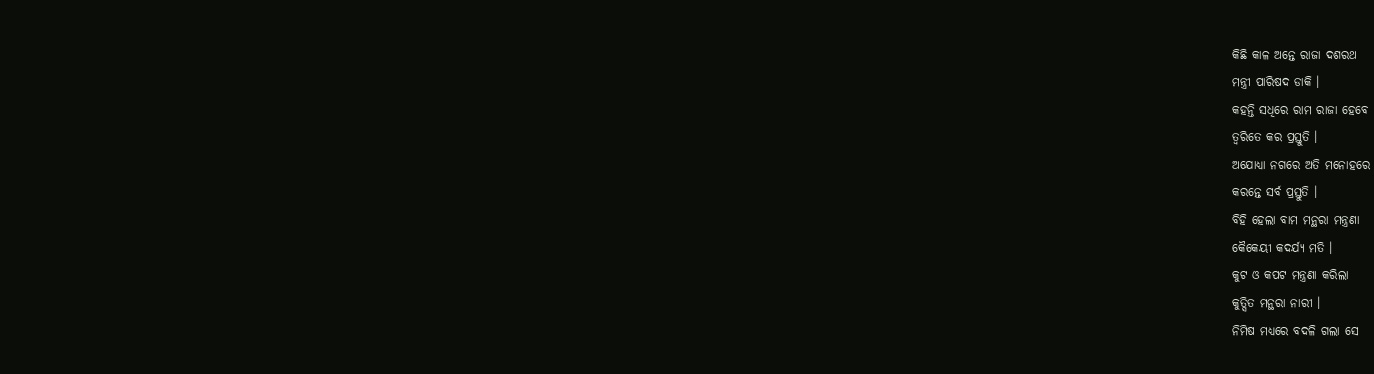କିଛି କାଳ ଅନ୍ତେ ରାଜା ଦଶରଥ
ମନ୍ତ୍ରୀ ପାରିଷଦ ଡାକି ।
କହନ୍ତି ସଧିରେ ରାମ ରାଜା ହେବେ
ତ୍ୱରିତେ କର ପ୍ରସ୍ତୁତି ।
ଅଯୋଧ୍ୟା ନଗରେ ଅତି ମନୋହରେ
କରନ୍ତେ ସର୍ବ ପ୍ରସ୍ତୁତି ।
ବିହି ହେଲା ବାମ ମନ୍ଥରା ମନ୍ତ୍ରଣା
କୈକେୟୀ କଦର୍ଯ୍ୟ ମତି ।
କୁଟ ଓ କପଟ ମନ୍ତ୍ରଣା କରିଲା
କୁତ୍ସିତ ମନ୍ଥରା ନାରୀ ।
ନିମିଷ ମଧ୍ୟରେ ବଦଳି ଗଲା ସେ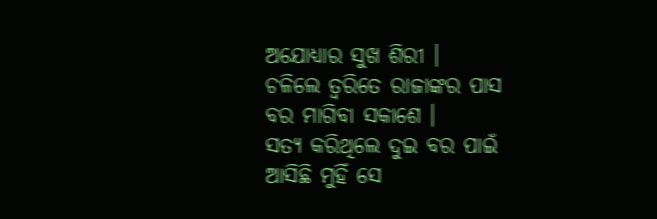ଅଯୋଧ୍ୟାର ସୁଖ ଶିରୀ ।
ଚଳିଲେ ତ୍ୱରିତେ ରାଜାଙ୍କର ପାସ
ବର ମାଗିବା ସକାଶେ ।
ସତ୍ୟ କରିଥିଲେ ଦୁଇ ବର ପାଇଁ
ଆସିଛି ମୁହିଁ ସେ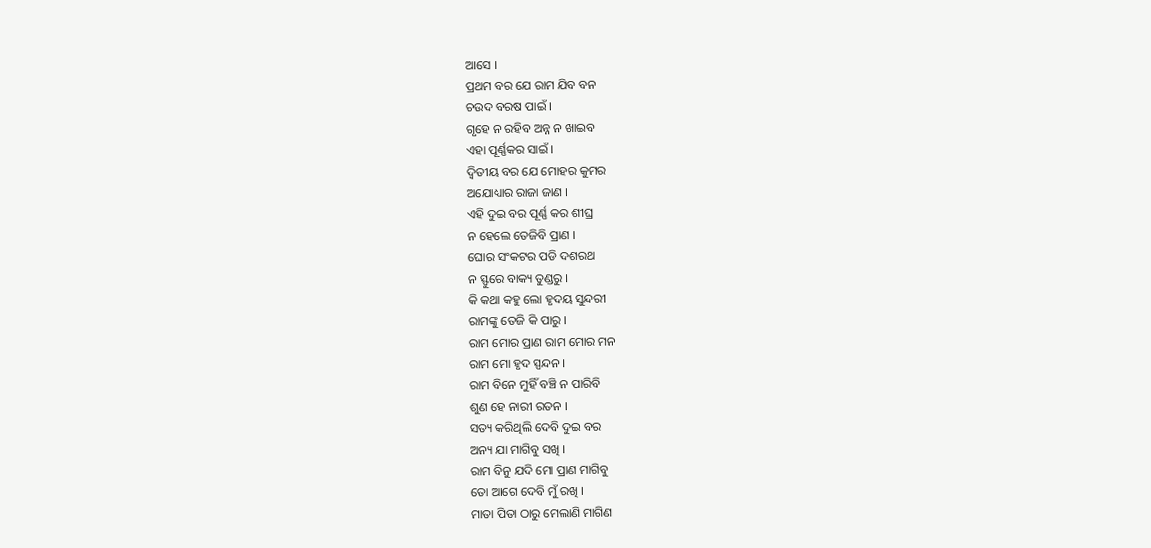ଆସେ ।
ପ୍ରଥମ ବର ଯେ ରାମ ଯିବ ବନ
ଚଉଦ ବରଷ ପାଇଁ ।
ଗୃହେ ନ ରହିବ ଅନ୍ନ ନ ଖାଇବ
ଏହା ପୂର୍ଣ୍ଣକର ସାଇଁ ।
ଦ୍ଵିତୀୟ ବର ଯେ ମୋହର କୁମର
ଅଯୋଧ୍ୟାର ରାଜା ଜାଣ ।
ଏହି ଦୁଇ ବର ପୂର୍ଣ୍ଣ କର ଶୀଘ୍ର
ନ ହେଲେ ତେଜିବି ପ୍ରାଣ ।
ଘୋର ସଂକଟର ପଡି ଦଶରଥ
ନ ସ୍ଫୁରେ ବାକ୍ୟ ତୁଣ୍ଡରୁ ।
କି କଥା କହୁ ଲୋ ହୃଦୟ ସୁନ୍ଦରୀ
ରାମଙ୍କୁ ତେଜି କି ପାରୁ ।
ରାମ ମୋର ପ୍ରାଣ ରାମ ମୋର ମନ
ରାମ ମୋ ହୃଦ ସ୍ପନ୍ଦନ ।
ରାମ ବିନେ ମୁହିଁ ବଞ୍ଚି ନ ପାରିବି
ଶୁଣ ହେ ନାରୀ ରତନ ।
ସତ୍ୟ କରିଥିଲି ଦେବି ଦୁଇ ବର
ଅନ୍ୟ ଯା ମାଗିବୁ ସଖି ।
ରାମ ବିନୁ ଯଦି ମୋ ପ୍ରାଣ ମାଗିବୁ
ତୋ ଆଗେ ଦେବି ମୁଁ ରଖି ।
ମାତା ପିତା ଠାରୁ ମେଲାଣି ମାଗିଣ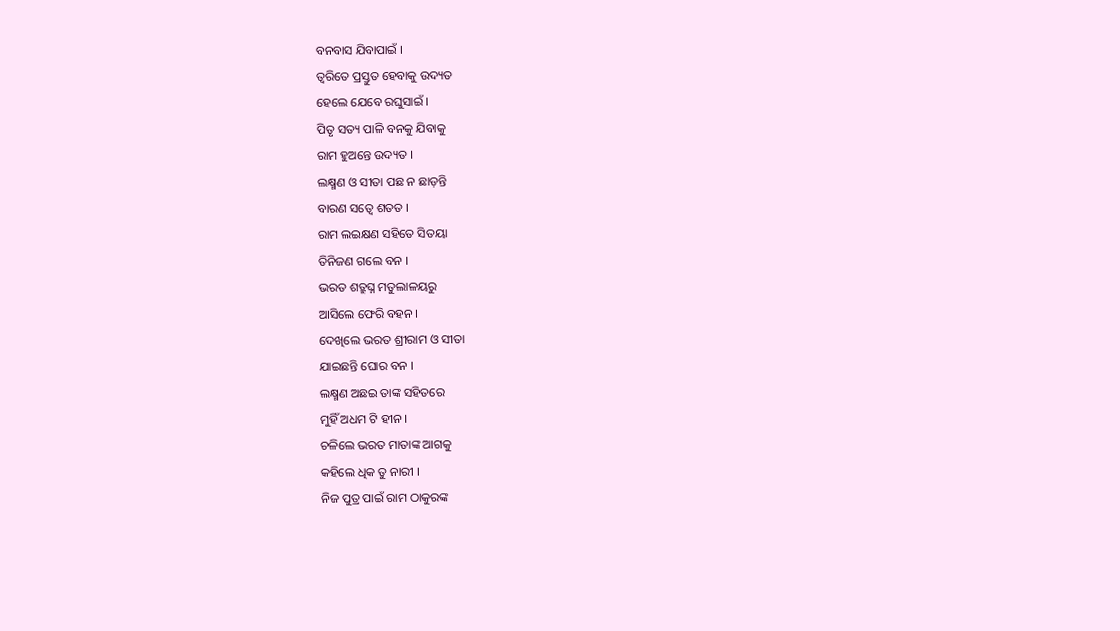ବନବାସ ଯିବାପାଇଁ ।
ତ୍ୱରିତେ ପ୍ରସ୍ତୁତ ହେବାକୁ ଉଦ୍ୟତ
ହେଲେ ଯେବେ ରଘୁସାଇଁ ।
ପିତୃ ସତ୍ୟ ପାଳି ବନକୁ ଯିବାକୁ
ରାମ ହୁଅନ୍ତେ ଉଦ୍ୟତ ।
ଲକ୍ଷ୍ମଣ ଓ ସୀତା ପଛ ନ ଛାଡ଼ନ୍ତି
ବାରଣ ସତ୍ୱେ ଶତତ ।
ରାମ ଲଇକ୍ଷଣ ସହିତେ ସିତୟା
ତିନିଜଣ ଗଲେ ବନ ।
ଭରତ ଶତ୍ରୁଘ୍ନ ମତୁଲାଳୟରୁ
ଆସିଲେ ଫେରି ବହନ ।
ଦେଖିଲେ ଭରତ ଶ୍ରୀରାମ ଓ ସୀତା
ଯାଇଛନ୍ତି ଘୋର ବନ ।
ଲକ୍ଷ୍ମଣ ଅଛଇ ତାଙ୍କ ସହିତରେ
ମୁହିଁ ଅଧମ ଟି ହୀନ ।
ଚଳିଲେ ଭରତ ମାତାଙ୍କ ଆଗକୁ
କହିଲେ ଧିକ ତୁ ନାରୀ ।
ନିଜ ପୁତ୍ର ପାଇଁ ରାମ ଠାକୁରଙ୍କ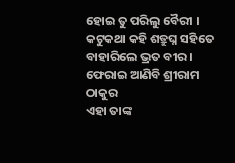ହୋଇ ତୁ ପରିଲୁ ବୈରୀ ।
କଟୁକଥା କହି ଶତ୍ରୁଘ୍ନ ସହିତେ
ବାହାରିଲେ ଭ୍ରତ ବୀର ।
ଫେରାଇ ଆଣିବି ଶ୍ରୀରାମ ଠାକୁର
ଏହା ତାଙ୍କ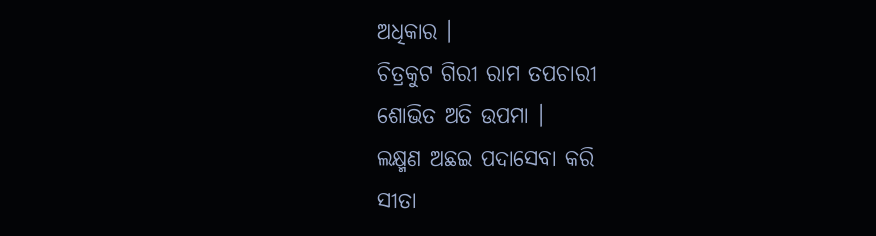ଅଧିକାର ।
ଚିତ୍ରକୁଟ ଗିରୀ ରାମ ତପଚାରୀ
ଶୋଭିତ ଅତି ଉପମା ।
ଲକ୍ଷ୍ମଣ ଅଛଇ ପଦାସେବା କରି
ସୀତା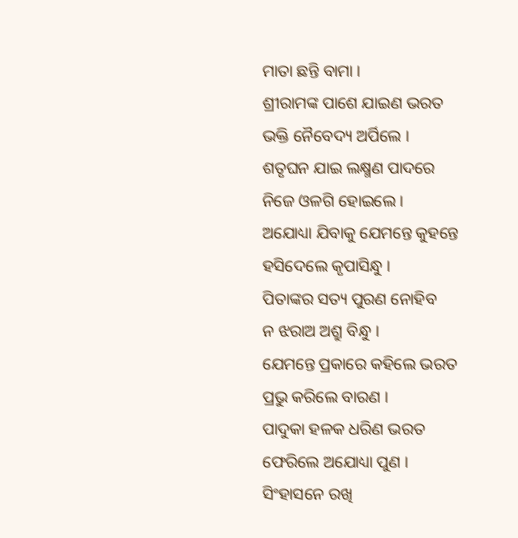ମାତା ଛନ୍ତି ବାମା ।
ଶ୍ରୀରାମଙ୍କ ପାଶେ ଯାଇଣ ଭରତ
ଭକ୍ତି ନୈବେଦ୍ୟ ଅର୍ପିଲେ ।
ଶତୃଘନ ଯାଇ ଲକ୍ଷ୍ମଣ ପାଦରେ
ନିଜେ ଓଳଗି ହୋଇଲେ ।
ଅଯୋଧ୍ୟା ଯିବାକୁ ଯେମନ୍ତେ କୁହନ୍ତେ
ହସିଦେଲେ କୃପାସିନ୍ଧୁ ।
ପିତାଙ୍କର ସତ୍ୟ ପୁରଣ ନୋହିବ
ନ ଝରାଅ ଅଶ୍ରୁ ବିନ୍ଧୁ ।
ଯେମନ୍ତେ ପ୍ରକାରେ କହିଲେ ଭରତ
ପ୍ରଭୁ କରିଲେ ବାରଣ ।
ପାଦୁକା ହଳକ ଧରିଣ ଭରତ
ଫେରିଲେ ଅଯୋଧ୍ୟା ପୁଣ ।
ସିଂହାସନେ ରଖି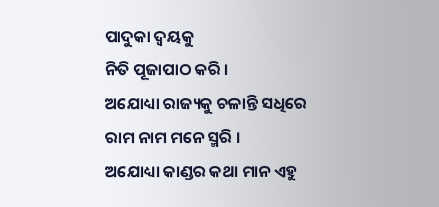ପାଦୁକା ଦ୍ୱୟକୁ
ନିତି ପୂଜାପାଠ କରି ।
ଅଯୋଧ୍ୟା ରାଜ୍ୟକୁ ଚଳାନ୍ତି ସଧିରେ
ରାମ ନାମ ମନେ ସ୍ମରି ।
ଅଯୋଧ୍ୟା କାଣ୍ଡର କଥା ମାନ ଏହୁ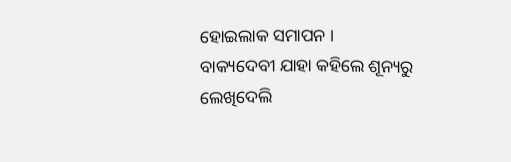ହୋଇଲାକ ସମାପନ ।
ବାକ୍ୟଦେବୀ ଯାହା କହିଲେ ଶୂନ୍ୟରୁ
ଲେଖିଦେଲି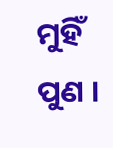ମୁହିଁ ପୁଣ ।